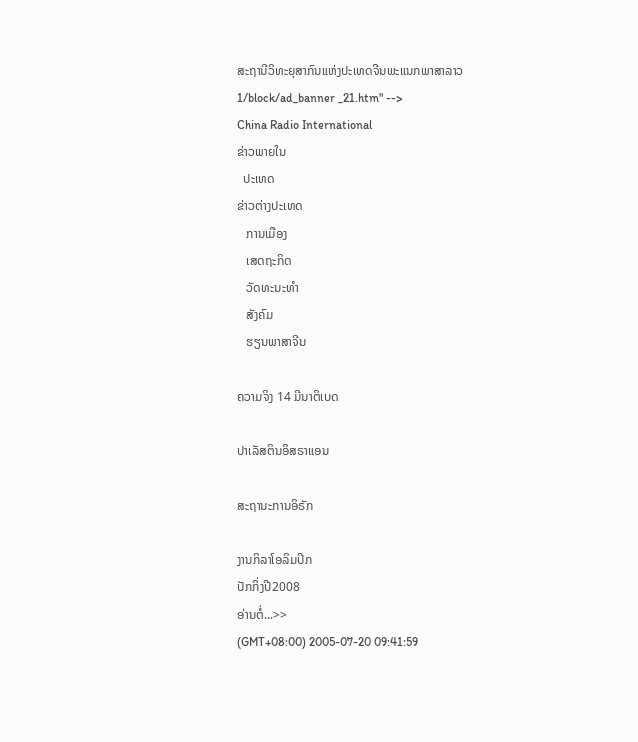ສະຖານີວິທະຍຸສາກົນແຫ່ງປະເທດຈີນພະແນກພາສາລາວ
1/block/ad_banner _21.htm" -->
China Radio International
ຂ່າວພາຍໃນ
  ປະເທດ
ຂ່າວຕ່າງປະເທດ
   ການເມືອງ
   ເສດຖະກິດ
   ວັດທະນະທຳ
   ສັງຄົມ
   ຮຽນພາສາຈີນ

ຄວາມຈິງ 14 ມີນາຕິເບດ

ປາເລັສຕິນອິສຣາແອນ

ສະຖານະການອິຣັກ

ງານກິລາໂອລິມປິກ
ປັກກິ່ງປີ2008
ອ່ານຕໍ່...>>
(GMT+08:00) 2005-07-20 09:41:59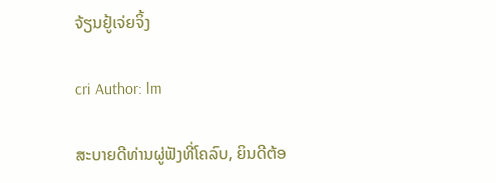ຈ້ຽນຢູ້ເຈ່ຍຈິ້ງ

cri Author: lm

ສະບາຍດີທ່ານຜູ່ຟັງທີ່ໂຄລົບ, ຍິນດີຕ້ອ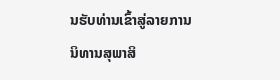ນຮັບທ່ານເຂົ້າສູ່ລາຍການນິທານສຸພາສິ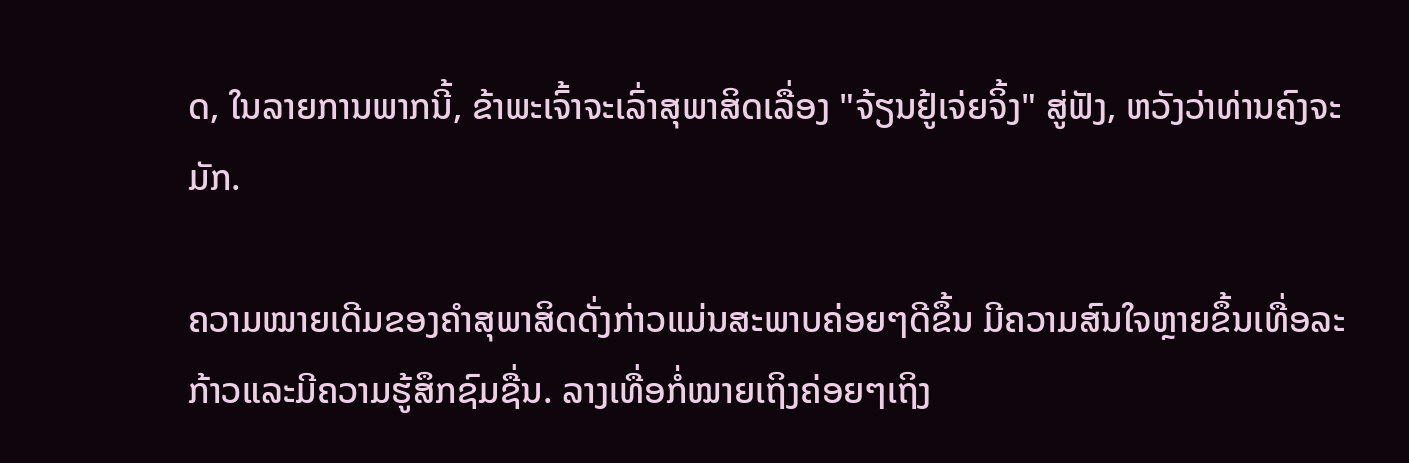ດ, ໃນລາຍການພາກນີ້, ຂ້າພະເຈົ້າຈະເລົ່າສຸພາສິດເລື່ອງ "ຈ້ຽນຢູ້ເຈ່ຍຈິ້ງ" ສູ່ຟັງ, ຫວັງວ່າທ່ານຄົງຈະມັກ.

ຄວາມໝາຍເດີມຂອງຄຳສຸພາສິດດັ່ງກ່າວແມ່ນສະພາບຄ່ອຍໆດີຂຶ້ນ ມີຄວາມສົນໃຈຫຼາຍຂຶ້ນເທື່ອລະກ້າວແລະມີຄວາມຮູ້ສຶກຊົມຊື່ນ. ລາງເທື່ອກໍ່ໝາຍເຖິງຄ່ອຍໆເຖິງ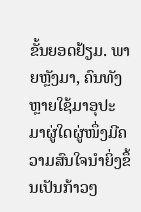ຂັ້ນຍອດຢ້ຽມ. ພາຍຫຼັງມາ, ຄົນທັງຫຼາຍໃຊ້ມາອຸປະມາຜູ່ໃດຜູ່ໜຶ່ງມີຄວາມສົນໃຈນຳຍິ່ງຂຶ້ນເປັນກ້າວໆ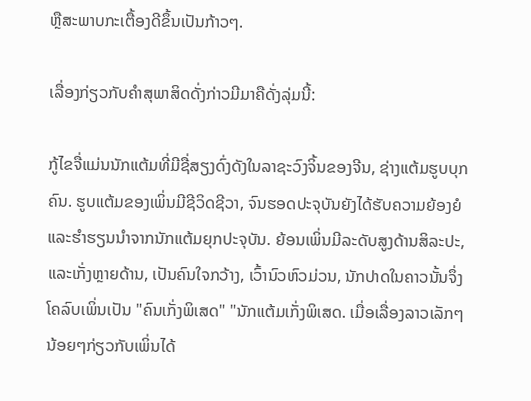ຫຼືສະພາບກະເຕື້ອງດີຂຶ້ນເປັນກ້າວໆ.

ເລື່ອງກ່ຽວກັບຄຳສຸພາສິດດັ່ງກ່າວມີມາຄືດັ່ງລຸ່ມນີ້:

ກູ້ໄຂຈື່ແມ່ນນັກແຕ້ມທີ່ມີຊື່ສຽງດົ່ງດັງໃນລາຊະວົງຈິ້ນຂອງຈີນ, ຊ່າງແຕ້ມຮູບບຸກຄົນ. ຮູບແຕ້ມຂອງເພິ່ນມີຊີວິດຊີວາ, ຈົນຮອດປະຈຸບັນຍັງໄດ້ຮັບຄວາມຍ້ອງຍໍແລະຮໍາຮຽນນຳຈາກນັກແຕ້ມຍຸກປະຈຸບັນ. ຍ້ອນເພິ່ນມີລະດັບສູງດ້ານສິລະປະ, ແລະເກັ່ງຫຼາຍດ້ານ, ເປັນຄົນໃຈກວ້າງ, ເວົ້ານົວຫົວມ່ວນ, ນັກປາດໃນຄາວນັ້ນຈຶ່ງໂຄລົບເພິ່ນເປັນ "ຄົນເກັ່ງພິເສດ" "ນັກແຕ້ມເກັ່ງພິເສດ. ເມື່ອເລື່ອງລາວເລັກໆນ້ອຍໆກ່ຽວກັບເພິ່ນໄດ້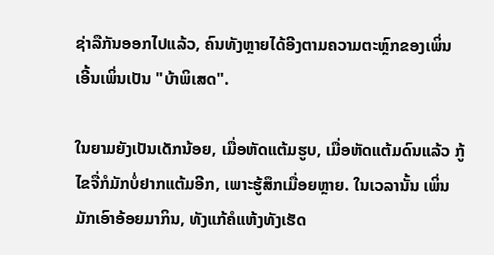ຊ່າລືກັນອອກໄປແລ້ວ, ຄົນທັງຫຼາຍໄດ້ອີງຕາມຄວາມຕະຫຼົກຂອງເພິ່ນ ເອີ້ນເພິ່ນເປັນ "ບ້າພິເສດ".

ໃນຍາມຍັງເປັນເດັກນ້ອຍ, ເມື່ອຫັດແຕ້ມຮູບ, ເມື່ອຫັດແຕ້ມດົນແລ້ວ ກູ້ໄຂຈື່ກໍມັກບໍ່ຢາກແຕ້ມອີກ, ເພາະຮູ້ສຶກເມື່ອຍຫຼາຍ. ໃນເວລານັ້ນ ເພິ່ນມັກເອົາອ້ອຍມາກິນ, ທັງແກ້ຄໍແຫ້ງທັງເຮັດ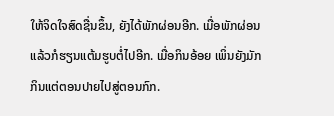ໃຫ້ຈິດໃຈສົດຊື່ນຂຶ້ນ, ຍັງໄດ້ພັກຜ່ອນອີກ. ເມື່ອພັກຜ່ອນແລ້ວກໍຮຽນແຕ້ມຮູບຕໍ່ໄປອີກ. ເມື່ອກິນອ້ອຍ ເພິ່ນຍັງມັກກິນແຕ່ຕອນປາຍໄປສູ່ຕອນກົກ.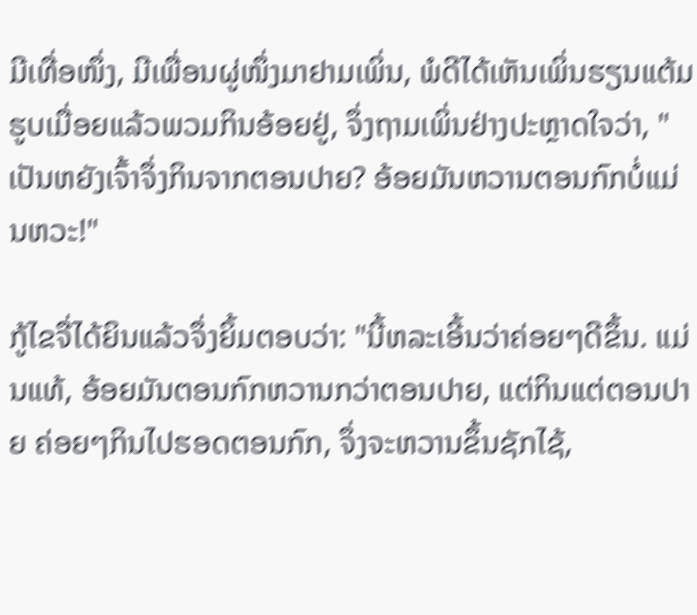ມີເທື່ອໜຶ່ງ, ມີເພື່ອນຜູ່ໜຶ່ງມາຢາມເພິ່ນ, ພໍດີໄດ້ເຫັນເພິ່ນຮຽນແຕ້ມຮູບເມື່ອຍແລ້ວພວມກິນອ້ອຍຢູ່, ຈຶ່ງຖາມເພິ່ນຢ່າງປະຫຼາດໃຈວ່າ, "ເປັນຫຍັງເຈົ້າຈຶ່ງກິນຈາກຕອນປາຍ? ອ້ອຍມັນຫວານຕອນກົກບໍ່ແມ່ນຫວະ!"

ກູ້ໄຂຈື່ໄດ້ຍິນແລ້ວຈຶ່ງຍິ້ມຕອບວ່າ: "ນີ້ຫລະເອີ້ນວ່າຄ່ອຍໆດີຂຶ້ນ. ແມ່ນແທ້, ອ້ອຍມັນຕອນກົກຫວານກວ່າຕອນປາຍ, ແຕ່ກິນແຕ່ຕອນປາຍ ຄ່ອຍໆກິນໄປຮອດຕອນກົກ, ຈຶ່ງຈະຫວານຂຶ້ນຊັກໄຊ້,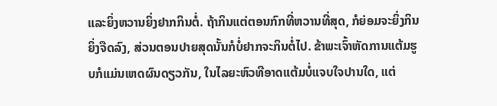ແລະຍິ່ງຫວານຍິ່ງຢາກກິນຕໍ່. ຖ້າກິນແຕ່ຕອນກົກທີ່ຫວານທີ່ສຸດ, ກໍຍ່ອມຈະຍິ່ງກິນຍິ່ງຈືດລົງ, ສ່ວນຕອນປາຍສຸດນັ້ນກໍບໍ່ຢາກຈະກິນຕໍ່ໄປ. ຂ້າພະເຈົ້າຫັດການແຕ້ມຮູບກໍແມ່ນເຫດຜົນດຽວກັນ, ໃນໄລຍະຫົວທີອາດແຕ້ມບໍ່ແຈບໃຈປານໃດ, ແຕ່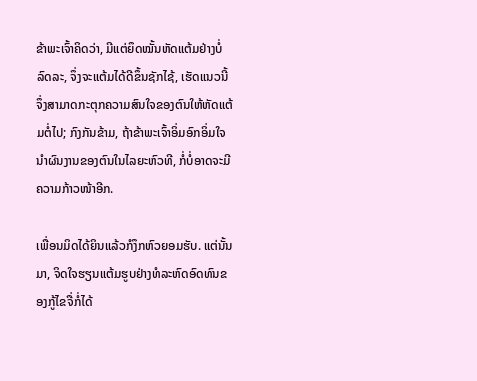ຂ້າພະເຈົ້າຄິດວ່າ, ມີແຕ່ຍຶດໝັ້ນຫັດແຕ້ມຢ່າງບໍ່ລົດລະ, ຈຶ່ງຈະແຕ້ມໄດ້ດີຂຶ້ນຊັກໄຊ້, ເຮັດແນວນີ້ຈຶ່ງສາມາດກະຕຸກຄວາມສົນໃຈຂອງຕົນໃຫ້ຫັດແຕ້ມຕໍ່ໄປ; ກົງກັນຂ້າມ, ຖ້າຂ້າພະເຈົ້າອິ່ມອົກອິ່ມໃຈນຳຜົນງານຂອງຕົນໃນໄລຍະຫົວທີ, ກໍ່ບໍ່ອາດຈະມີຄວາມກ້າວໜ້າອີກ.

ເພື່ອນມິດໄດ້ຍິນແລ້ວກໍງຶກຫົວຍອມຮັບ. ແຕ່ນັ້ນມາ, ຈິດໃຈຮຽນແຕ້ມຮູບຢ່າງທໍລະຫົດອົດທົນຂອງກູ້ໄຂຈື່ກໍ່ໄດ້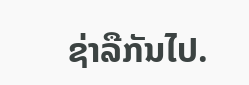ຊ່າລືກັນໄປ.